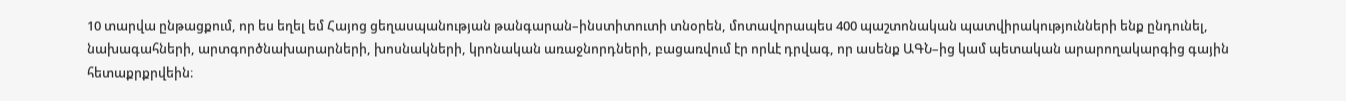10 տարվա ընթացքում, որ ես եղել եմ Հայոց ցեղասպանության թանգարան–ինստիտուտի տնօրեն, մոտավորապես 400 պաշտոնական պատվիրակությունների ենք ընդունել, նախագահների, արտգործնախարարների, խոսնակների, կրոնական առաջնորդների, բացառվում էր որևէ դրվագ, որ ասենք ԱԳՆ–ից կամ պետական արարողակարգից գային հետաքրքրվեին։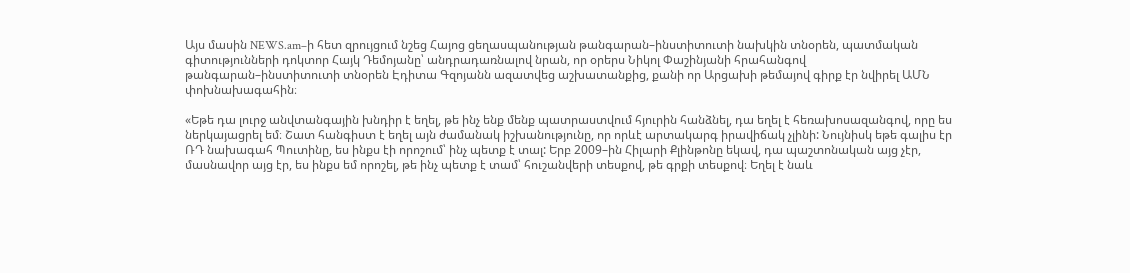Այս մասին NEWS.am–ի հետ զրույցում նշեց Հայոց ցեղասպանության թանգարան–ինստիտուտի նախկին տնօրեն, պատմական գիտությունների դոկտոր Հայկ Դեմոյանը՝ անդրադառնալով նրան, որ օրերս Նիկոլ Փաշինյանի հրահանգով թանգարան–ինստիտուտի տնօրեն Էդիտա Գզոյանն ազատվեց աշխատանքից, քանի որ Արցախի թեմայով գիրք էր նվիրել ԱՄՆ փոխնախագահին։

«Եթե դա լուրջ անվտանգային խնդիր է եղել, թե ինչ ենք մենք պատրաստվում հյուրին հանձնել, դա եղել է հեռախոսազանգով, որը ես ներկայացրել եմ։ Շատ հանգիստ է եղել այն ժամանակ իշխանությունը, որ որևէ արտակարգ իրավիճակ չլինի: Նույնիսկ եթե գալիս էր ՌԴ նախագահ Պուտինը, ես ինքս էի որոշում՝ ինչ պետք է տալ: Երբ 2009–ին Հիլարի Քլինթոնը եկավ, դա պաշտոնական այց չէր, մասնավոր այց էր, ես ինքս եմ որոշել, թե ինչ պետք է տամ՝ հուշանվերի տեսքով, թե գրքի տեսքով։ Եղել է նաև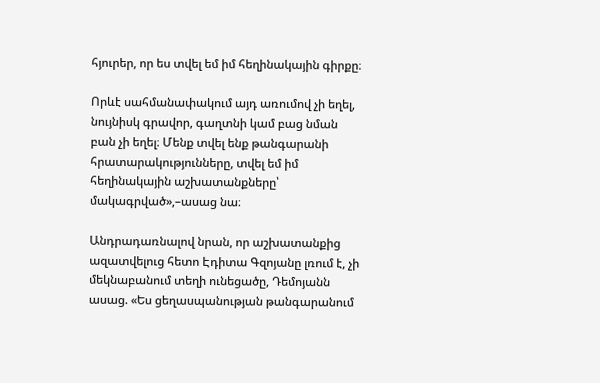հյուրեր, որ ես տվել եմ իմ հեղինակային գիրքը։

Որևէ սահմանափակում այդ առումով չի եղել, նույնիսկ գրավոր, գաղտնի կամ բաց նման բան չի եղել։ Մենք տվել ենք թանգարանի հրատարակությունները, տվել եմ իմ հեղինակային աշխատանքները՝ մակագրված»,–ասաց նա։

Անդրադառնալով նրան, որ աշխատանքից ազատվելուց հետո Էդիտա Գզոյանը լռում է, չի մեկնաբանում տեղի ունեցածը, Դեմոյանն ասաց. «Ես ցեղասպանության թանգարանում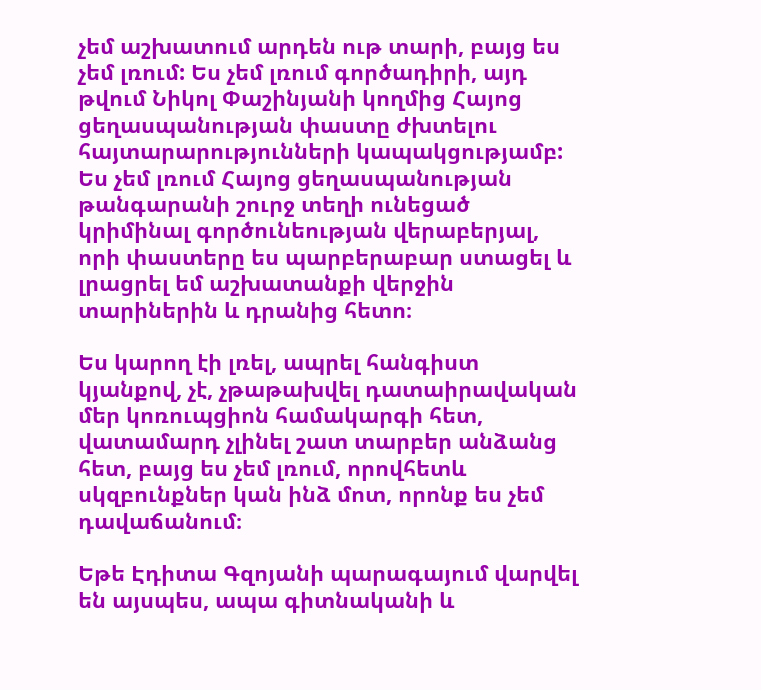չեմ աշխատում արդեն ութ տարի, բայց ես չեմ լռում: Ես չեմ լռում գործադիրի, այդ թվում Նիկոլ Փաշինյանի կողմից Հայոց ցեղասպանության փաստը ժխտելու հայտարարությունների կապակցությամբ: Ես չեմ լռում Հայոց ցեղասպանության թանգարանի շուրջ տեղի ունեցած կրիմինալ գործունեության վերաբերյալ, որի փաստերը ես պարբերաբար ստացել և լրացրել եմ աշխատանքի վերջին տարիներին և դրանից հետո։

Ես կարող էի լռել, ապրել հանգիստ կյանքով, չէ, չթաթախվել դատաիրավական մեր կոռուպցիոն համակարգի հետ, վատամարդ չլինել շատ տարբեր անձանց հետ, բայց ես չեմ լռում, որովհետև սկզբունքներ կան ինձ մոտ, որոնք ես չեմ դավաճանում։

Եթե Էդիտա Գզոյանի պարագայում վարվել են այսպես, ապա գիտնականի և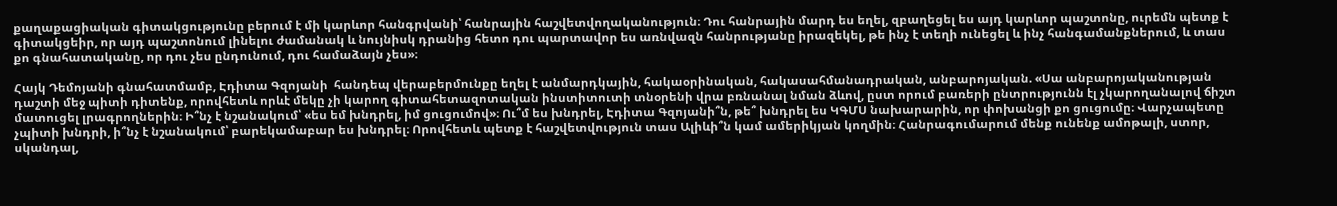քաղաքացիական գիտակցությունը բերում է մի կարևոր հանգրվանի՝ հանրային հաշվետվողականություն։ Դու հանրային մարդ ես եղել, զբաղեցել ես այդ կարևոր պաշտոնը, ուրեմն պետք է գիտակցեիր, որ այդ պաշտոնում լինելու ժամանակ և նույնիսկ դրանից հետո դու պարտավոր ես առնվազն հանրությանը իրազեկել, թե ինչ է տեղի ունեցել և ինչ հանգամանքներում, և տաս քո գնահատականը, որ դու չես ընդունում, դու համաձայն չես»։

Հայկ Դեմոյանի գնահատմամբ, Էդիտա Գզոյանի  հանդեպ վերաբերմունքը եղել է անմարդկային, հակաօրինական, հակասահմանադրական, անբարոյական. «Սա անբարոյականության դաշտի մեջ պիտի դիտենք, որովհետև որևէ մեկը չի կարող գիտահետազոտական ինստիտուտի տնօրենի վրա բռնանալ նման ձևով, ըստ որում բառերի ընտրությունն էլ չկարողանալով ճիշտ մատուցել լրագրողներին։ Ի՞նչ է նշանակում՝ «ես եմ խնդրել, իմ ցուցումով»։ Ու՞մ ես խնդրել, Էդիտա Գզոյանի՞ն, թե՞ խնդրել ես ԿԳՄՍ նախարարին, որ փոխանցի քո ցուցումը։ Վարչապետը չպիտի խնդրի, ի՞նչ է նշանակում՝ բարեկամաբար ես խնդրել։ Որովհետև պետք է հաշվետվություն տաս Ալիևի՞ն կամ ամերիկյան կողմին։ Հանրագումարում մենք ունենք ամոթալի, ստոր, սկանդալ,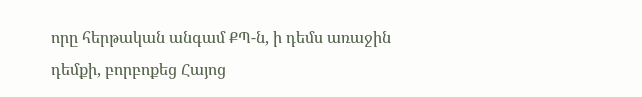որը հերթական անգամ ՔՊ-ն, ի դեմս առաջին դեմքի, բորբոքեց Հայոց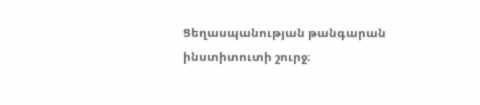Ցեղասպանության թանգարան ինստիտուտի շուրջ։